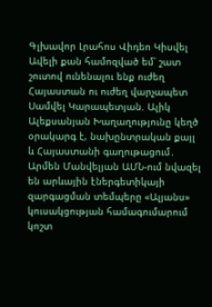Գլխավոր Լրահոս Վիդեո Կիսվել
Ավելի քան համոզված եմ՝ շատ շուտով ունենալու ենք ուժեղ Հայաստան ու ուժեղ վարչապետ Սամվել Կարապետյան. Ալիկ Ալեքսանյան Խաղաղությունը կեղծ օրակարգ է, նախընտրական քայլ և Հայաստանի գաղութացում․ Արմեն Մանվելյան ԱՄՆ-ում նվազել են արևային էներգետիկայի զարգացման տեմպերը «Ալյանս» կուսակցության համագումարում կոշտ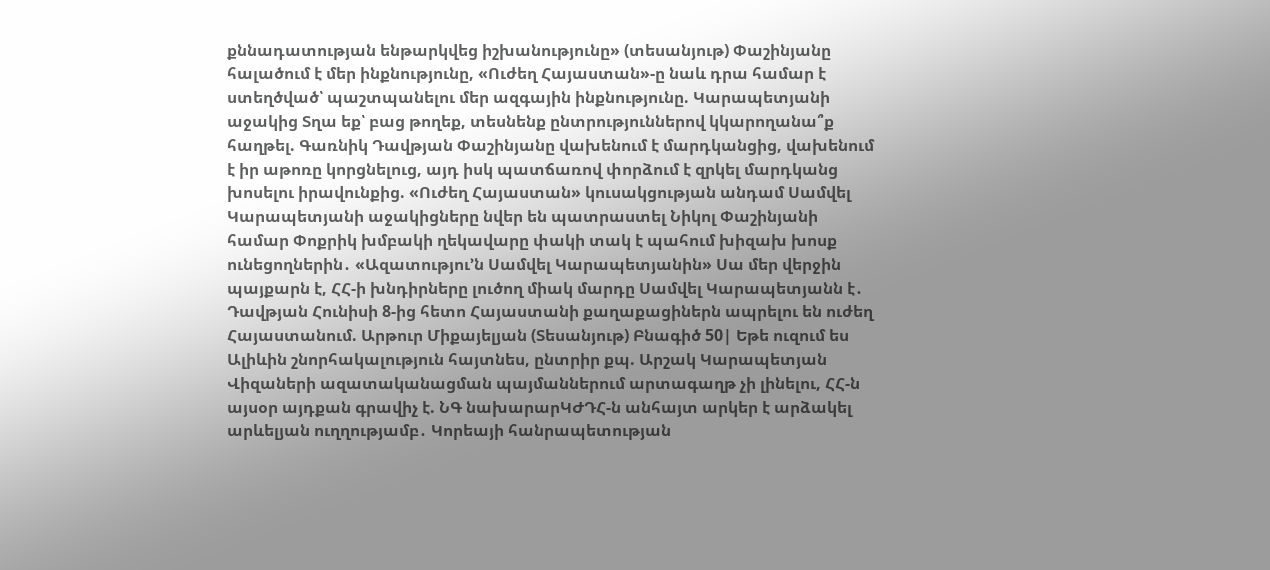քննադատության ենթարկվեց իշխանությունը» (տեսանյութ) Փաշինյանը հալածում է մեր ինքնությունը, «Ուժեղ Հայաստան»-ը նաև դրա համար է ստեղծված՝ պաշտպանելու մեր ազգային ինքնությունը. Կարապետյանի աջակից Տղա եք՝ բաց թողեք, տեսնենք ընտրություններով կկարողանա՞ք հաղթել. Գառնիկ Դավթյան Փաշինյանը վախենում է մարդկանցից, վախենում է իր աթոռը կորցնելուց, այդ իսկ պատճառով փորձում է զրկել մարդկանց խոսելու իրավունքից. «Ուժեղ Հայաստան» կուսակցության անդամ Սամվել Կարապետյանի աջակիցները նվեր են պատրաստել Նիկոլ Փաշինյանի համար Փոքրիկ խմբակի ղեկավարը փակի տակ է պահում խիզախ խոսք ունեցողներին․ «Ազատությու’ն Սամվել Կարապետյանին» Սա մեր վերջին պայքարն է, ՀՀ-ի խնդիրները լուծող միակ մարդը Սամվել Կարապետյանն է․ Դավթյան Հունիսի 8-ից հետո Հայաստանի քաղաքացիներն ապրելու են ուժեղ Հայաստանում. Արթուր Միքայելյան (Տեսանյութ) Բնագիծ 50| Եթե ուզում ես Ալիևին շնորհակալություն հայտնես, ընտրիր քպ. Արշակ Կարապետյան
Վիզաների ազատականացման պայմաններում արտագաղթ չի լինելու, ՀՀ-ն այսօր այդքան գրավիչ է. ՆԳ նախարարԿԺԴՀ-ն անհայտ արկեր է արձակել արևելյան ուղղությամբ․ Կորեայի հանրապետության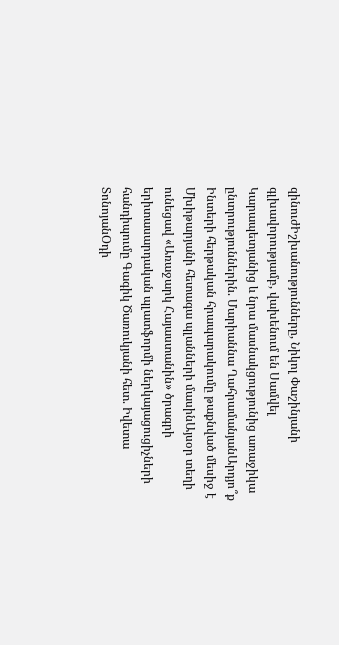զինուժԻշխանությունները, Նիկոլ Փաշինյանի գլխավորությամբ, վախենում են Սամվել Կարապետյանից և նրա մասնակցությունից առաջիկա ընտրություններին. Մարիաննա ՂահրամանյանԱրդյո՞ք Ինտերի հերթական հրապարակումը թաքնված մեսիջ է Մխիթարյանի հետագա պլանների մասինԱյսօր տեղի ունեցավ «Առաջարկ Հայաստանին» ծրագրի երիտասարդական պլատֆորմի ներկայացուցիչների հանդիպումը Գագիկ Ծառուկյանի հետ. Իվետա ՏոնոյանՕդի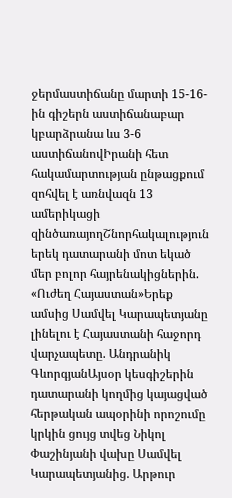ջերմաստիճանը մարտի 15-16-ին գիշերն աստիճանաբար կբարձրանա ևս 3-6 աստիճանովԻրանի հետ հակամարտության ընթացքում զոհվել է առնվազն 13 ամերիկացի զինծառայողՇնորհակալություն երեկ դատարանի մոտ եկած մեր բոլոր հայրենակիցներին. «Ուժեղ Հայաստան»Երեք ամսից Սամվել Կարապետյանը լինելու է Հայաստանի հաջորդ վարչապետը. Անդրանիկ ԳևորգյանԱյսօր կեսգիշերին դատարանի կողմից կայացված հերթական ապօրինի որոշումը կրկին ցույց տվեց Նիկոլ Փաշինյանի վախը Սամվել Կարապետյանից. Արթուր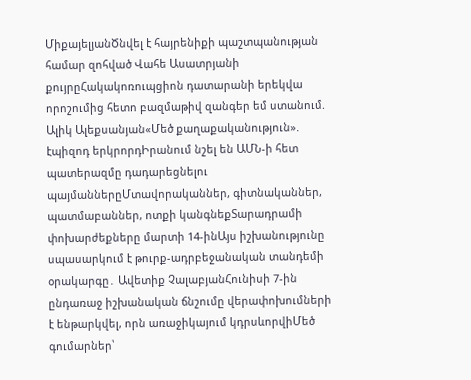ՄիքայելյանԾնվել է հայրենիքի պաշտպանության համար զոհված Վահե Ասատրյանի քույրըՀակակոռուպցիոն դատարանի երեկվա որոշումից հետո բազմաթիվ զանգեր եմ ստանում. Ալիկ Ալեքսանյան«Մեծ քաղաքականություն». էպիզոդ երկրորդԻրանում նշել են ԱՄՆ-ի հետ պատերազմը դադարեցնելու պայմաններըՄտավորականներ, գիտնականներ, պատմաբաններ, ոտքի կանգնեքՏարադրամի փոխարժեքները մարտի 14-ինԱյս իշխանությունը սպասարկում է թուրք-ադրբեջանական տանդեմի օրակարգը․ Ավետիք ՉալաբյանՀունիսի 7-ին ընդառաջ իշխանական ճնշումը վերափոխումների է ենթարկվել, որն առաջիկայում կդրսևորվիՄեծ գումարներ՝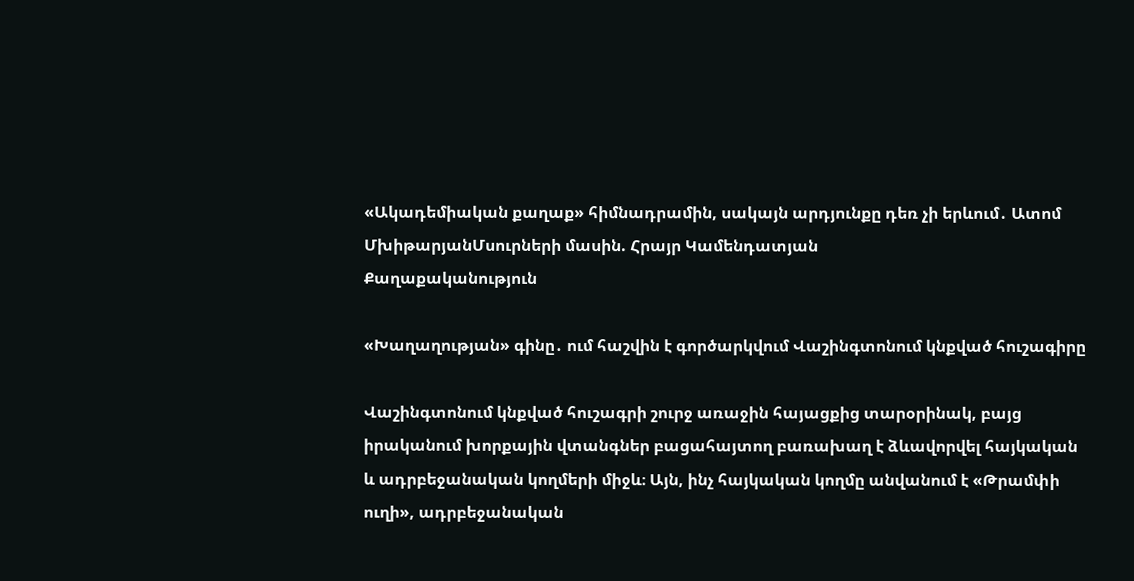«Ակադեմիական քաղաք» հիմնադրամին, սակայն արդյունքը դեռ չի երևում․ Ատոմ ՄխիթարյանՄսուրների մասին. Հրայր Կամենդատյան
Քաղաքականություն

«Խաղաղության» գինը․ ում հաշվին է գործարկվում Վաշինգտոնում կնքված հուշագիրը

Վաշինգտոնում կնքված հուշագրի շուրջ առաջին հայացքից տարօրինակ, բայց իրականում խորքային վտանգներ բացահայտող բառախաղ է ձևավորվել հայկական և ադրբեջանական կողմերի միջև։ Այն, ինչ հայկական կողմը անվանում է «Թրամփի ուղի», ադրբեջանական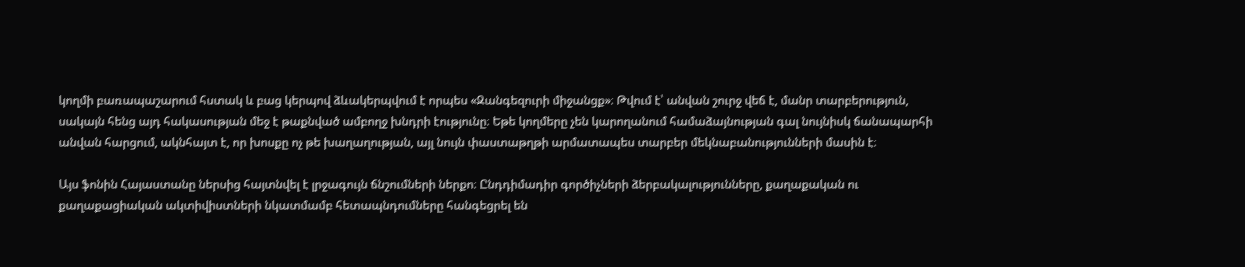կողմի բառապաշարում հստակ և բաց կերպով ձևակերպվում է որպես «Զանգեզուրի միջանցք»։ Թվում է՝ անվան շուրջ վեճ է, մանր տարբերություն, սակայն հենց այդ հակասության մեջ է թաքնված ամբողջ խնդրի էությունը։ Եթե կողմերը չեն կարողանում համաձայնության գալ նույնիսկ ճանապարհի անվան հարցում, ակնհայտ է, որ խոսքը ոչ թե խաղաղության, այլ նույն փաստաթղթի արմատապես տարբեր մեկնաբանությունների մասին է։

Այս ֆոնին Հայաստանը ներսից հայտնվել է լրջագույն ճնշումների ներքո։ Ընդդիմադիր գործիչների ձերբակալությունները, քաղաքական ու քաղաքացիական ակտիվիստների նկատմամբ հետապնդումները հանգեցրել են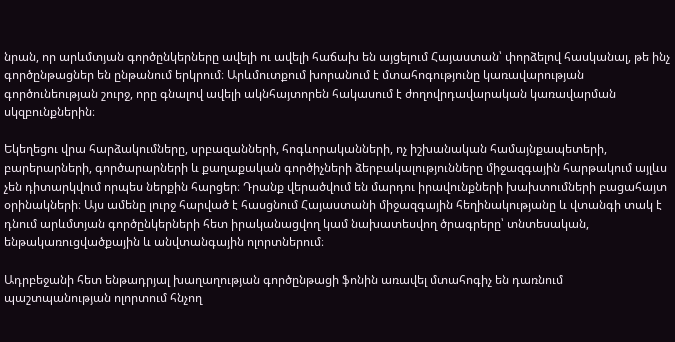նրան, որ արևմտյան գործընկերները ավելի ու ավելի հաճախ են այցելում Հայաստան՝ փորձելով հասկանալ, թե ինչ գործընթացներ են ընթանում երկրում։ Արևմուտքում խորանում է մտահոգությունը կառավարության գործունեության շուրջ, որը գնալով ավելի ակնհայտորեն հակասում է ժողովրդավարական կառավարման սկզբունքներին։

Եկեղեցու վրա հարձակումները, սրբազանների, հոգևորականների, ոչ իշխանական համայնքապետերի, բարերարների, գործարարների և քաղաքական գործիչների ձերբակալությունները միջազգային հարթակում այլևս չեն դիտարկվում որպես ներքին հարցեր։ Դրանք վերածվում են մարդու իրավունքների խախտումների բացահայտ օրինակների։ Այս ամենը լուրջ հարված է հասցնում Հայաստանի միջազգային հեղինակությանը և վտանգի տակ է դնում արևմտյան գործընկերների հետ իրականացվող կամ նախատեսվող ծրագրերը՝ տնտեսական, ենթակառուցվածքային և անվտանգային ոլորտներում։

Ադրբեջանի հետ ենթադրյալ խաղաղության գործընթացի ֆոնին առավել մտահոգիչ են դառնում պաշտպանության ոլորտում հնչող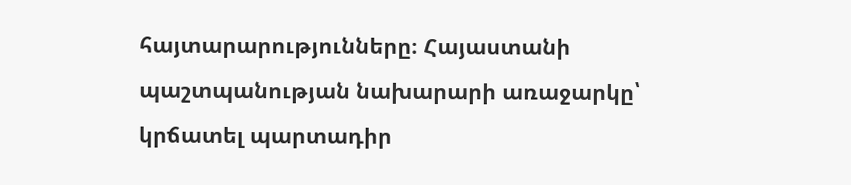հայտարարությունները։ Հայաստանի պաշտպանության նախարարի առաջարկը՝ կրճատել պարտադիր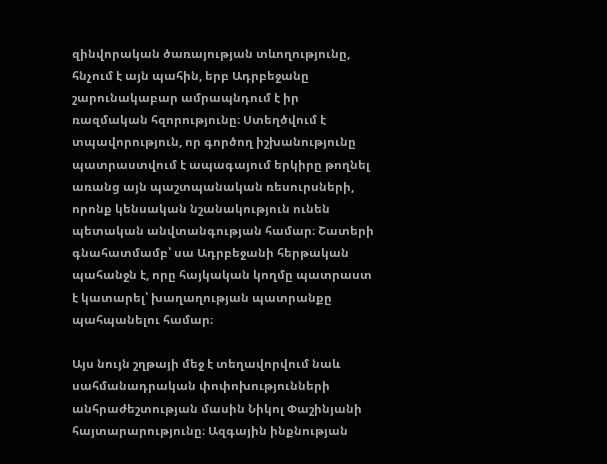զինվորական ծառայության տևողությունը, հնչում է այն պահին, երբ Ադրբեջանը շարունակաբար ամրապնդում է իր ռազմական հզորությունը։ Ստեղծվում է տպավորություն, որ գործող իշխանությունը պատրաստվում է ապագայում երկիրը թողնել առանց այն պաշտպանական ռեսուրսների, որոնք կենսական նշանակություն ունեն պետական անվտանգության համար։ Շատերի գնահատմամբ՝ սա Ադրբեջանի հերթական պահանջն է, որը հայկական կողմը պատրաստ է կատարել՝ խաղաղության պատրանքը պահպանելու համար։

Այս նույն շղթայի մեջ է տեղավորվում նաև սահմանադրական փոփոխությունների անհրաժեշտության մասին Նիկոլ Փաշինյանի հայտարարությունը։ Ազգային ինքնության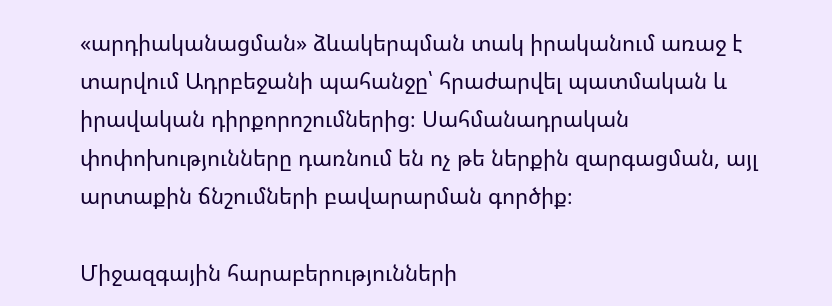«արդիականացման» ձևակերպման տակ իրականում առաջ է տարվում Ադրբեջանի պահանջը՝ հրաժարվել պատմական և իրավական դիրքորոշումներից։ Սահմանադրական փոփոխությունները դառնում են ոչ թե ներքին զարգացման, այլ արտաքին ճնշումների բավարարման գործիք։

Միջազգային հարաբերությունների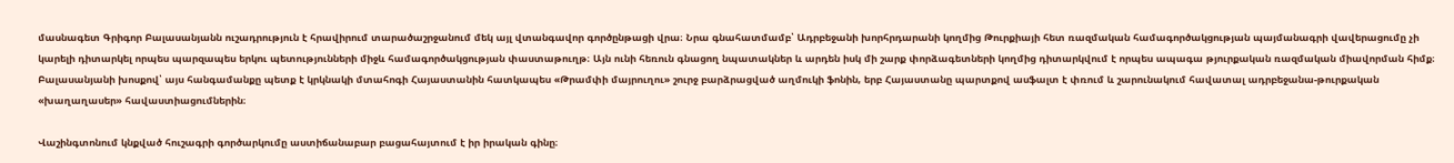մասնագետ Գրիգոր Բալասանյանն ուշադրություն է հրավիրում տարածաշրջանում մեկ այլ վտանգավոր գործընթացի վրա։ Նրա գնահատմամբ՝ Ադրբեջանի խորհրդարանի կողմից Թուրքիայի հետ ռազմական համագործակցության պայմանագրի վավերացումը չի կարելի դիտարկել որպես պարզապես երկու պետությունների միջև համագործակցության փաստաթուղթ։ Այն ունի հեռուն գնացող նպատակներ և արդեն իսկ մի շարք փորձագետների կողմից դիտարկվում է որպես ապագա թյուրքական ռազմական միավորման հիմք։ Բալասանյանի խոսքով՝ այս հանգամանքը պետք է կրկնակի մտահոգի Հայաստանին հատկապես «Թրամփի մայրուղու» շուրջ բարձրացված աղմուկի ֆոնին, երբ Հայաստանը պարտքով ասֆալտ է փռում և շարունակում հավատալ ադրբեջանա-թուրքական «խաղաղասեր» հավաստիացումներին։

Վաշինգտոնում կնքված հուշագրի գործարկումը աստիճանաբար բացահայտում է իր իրական գինը։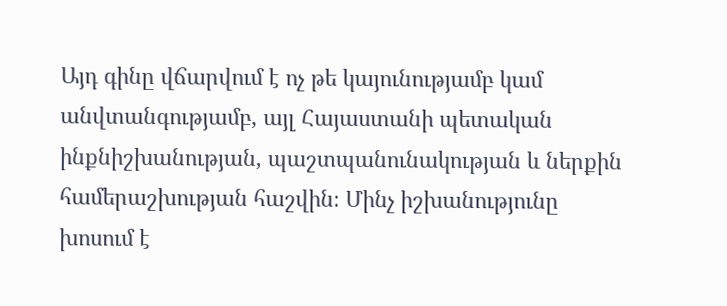Այդ գինը վճարվում է ոչ թե կայունությամբ կամ անվտանգությամբ, այլ Հայաստանի պետական ինքնիշխանության, պաշտպանունակության և ներքին համերաշխության հաշվին։ Մինչ իշխանությունը խոսում է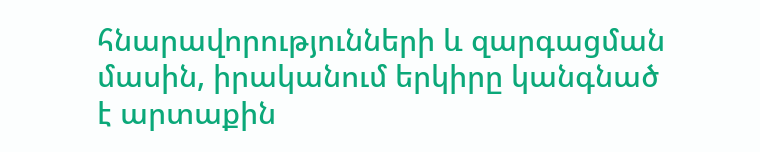հնարավորությունների և զարգացման մասին, իրականում երկիրը կանգնած է արտաքին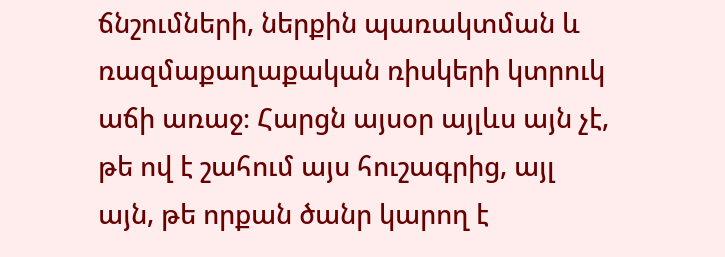ճնշումների, ներքին պառակտման և ռազմաքաղաքական ռիսկերի կտրուկ աճի առաջ։ Հարցն այսօր այլևս այն չէ, թե ով է շահում այս հուշագրից, այլ այն, թե որքան ծանր կարող է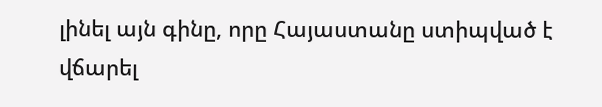լինել այն գինը, որը Հայաստանը ստիպված է վճարել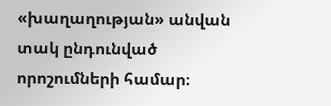«խաղաղության» անվան տակ ընդունված որոշումների համար։